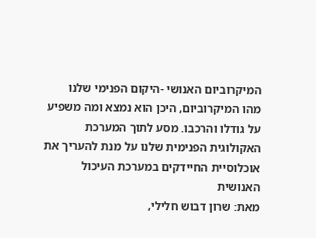המיקרוביום האנושי -היקום הפנימי שלנו
מהו המיקרוביום, היכן הוא נמצא ומה משפיע על גודלו והרכבו. מסע לתוך המערכת האקולוגית הפנימית שלנו על מנת להעריך את אוכלוסיית החיידקים במערכת העיכול האנושית
מאת: שרון דבוש חלילי,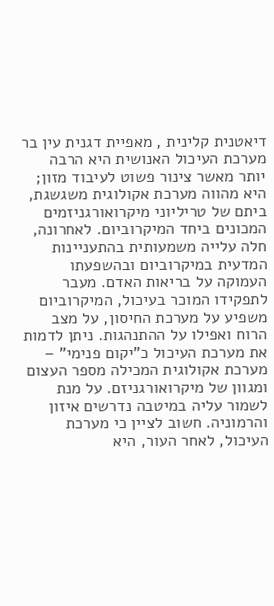דיאטנית קלינית , מאפיית דגנית עין בר
מערכת העיכול האנושית היא הרבה יותר מאשר צינור פשוט לעיבוד מזון; היא מהווה מערכת אקולוגית משגשגת, ביתם של טריליוני מיקרואורגניזמים המכונים ביחד המיקרוביום. לאחרונה, חלה עלייה משמעותית בהתעניינות המדעית במיקרוביום ובהשפעתו העמוקה על בריאות האדם. מעבר לתפקידו המוכר בעיכול, המיקרוביום משפיע על מערכת החיסון, על מצב הרוח ואפילו על ההתנהגות. ניתן לדמות את מערכת העיכול כ"יקום פנימי" – מערכת אקולוגית המכילה מספר העצום ומגוון של מיקרואורגניזם. על מנת לשמור עליה במיטבה נדרשים איזון והרמוניה. חשוב לציין כי מערכת העיכול, לאחר העור, היא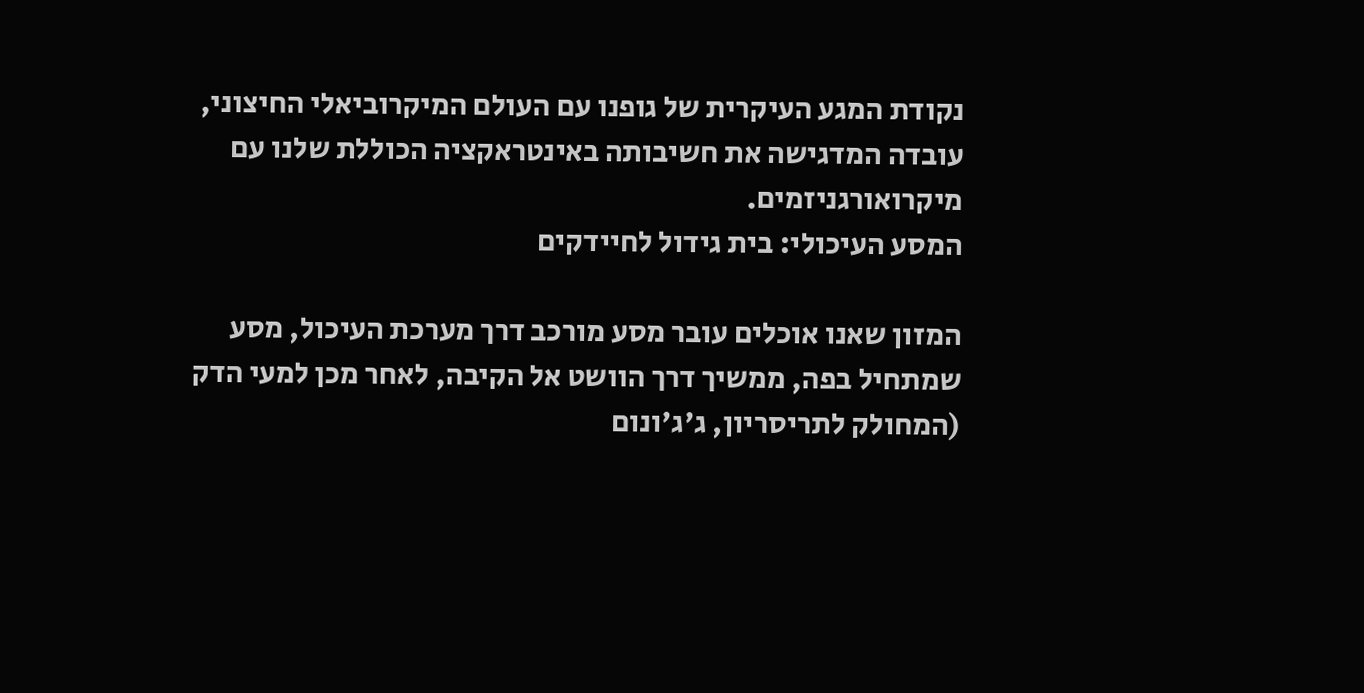נקודת המגע העיקרית של גופנו עם העולם המיקרוביאלי החיצוני, עובדה המדגישה את חשיבותה באינטראקציה הכוללת שלנו עם מיקרואורגניזמים.
המסע העיכולי: בית גידול לחיידקים

המזון שאנו אוכלים עובר מסע מורכב דרך מערכת העיכול, מסע שמתחיל בפה, ממשיך דרך הוושט אל הקיבה, לאחר מכן למעי הדק (המחולק לתריסריון, ג'ג'ונום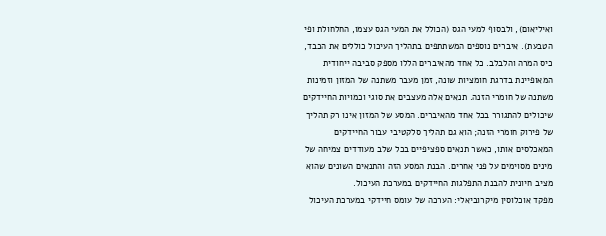ואיליאום), ולבסוף למעי הגס (הכולל את המעי הגס עצמו, החלחולת ופי הטבעת). איברים נוספים המשתתפים בתהליך העיכול כוללים את הכבד, כיס המרה והלבלב. כל אחד מהאיברים הללו מספק סביבה ייחודית המאופיינת בדרגת חומציות שונה, זמן מעבר משתנה של המזון וזמינות משתנה של חומרי הזנה. תנאים אלה מעצבים את סוגי וכמויות החיידקים שיכולים להתגורר בכל אחד מהאיברים. המסע של המזון אינו רק תהליך של פירוק חומרי הזנה; הוא גם תהליך סלקטיבי עבור החיידקים המאכלסים אותו, כאשר תנאים ספציפיים בכל שלב מעודדים צמיחה של מינים מסוימים על פני אחרים. הבנת המסע הזה והתנאים השונים שהוא מציב חיונית להבנת התפלגות החיידקים במערכת העיכול.
מפקד אוכלוסין מיקרוביאלי: הערכה של עומס חיידקי במערכת העיכול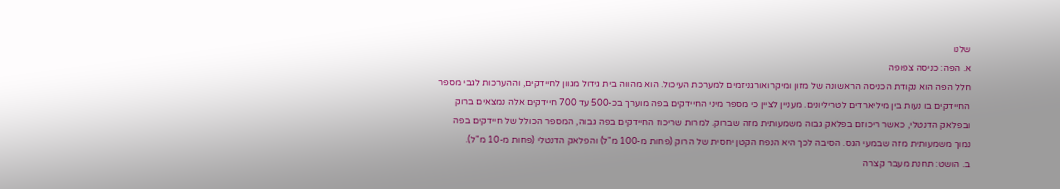שלנו
א. הפה: כניסה צפופה
חלל הפה הוא נקודת הכניסה הראשונה של מזון ומיקרואורגניזמים למערכת העיכול. הוא מהווה בית גידול מגוון לחיידקים, וההערכות לגבי מספר החיידקים בו נעות בין מיליארדים לטריליונים. מעניין לציין כי מספר מיני החיידקים בפה מוערך בכ-500 עד 700 חיידקים אלה נמצאים ברוק ובפלאק הדנטלי, כאשר ריכוזם בפלאק גבוה משמעותית מזה שברוק. למרות שריכוז החיידקים בפה גבוה, המספר הכולל של חיידקים בפה נמוך משמעותית מזה שבמעי הגס. הסיבה לכך היא הנפח הקטן יחסית של הרוק (פחות מ-100 מ"ל) והפלאק הדנטלי (פחות מ-10 מ"ל).
ב. הושט: תחנת מעבר קצרה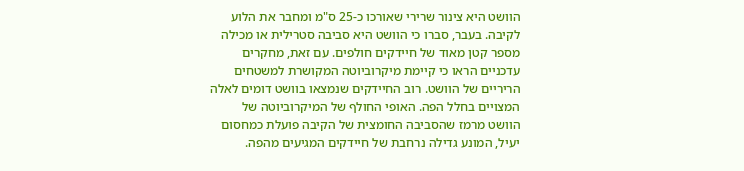הוושט היא צינור שרירי שאורכו כ-25 ס"מ ומחבר את הלוע לקיבה. בעבר, סברו כי הוושט היא סביבה סטרילית או מכילה מספר קטן מאוד של חיידקים חולפים. עם זאת, מחקרים עדכניים הראו כי קיימת מיקרוביוטה המקושרת למשטחים הריריים של הוושט. רוב החיידקים שנמצאו בוושט דומים לאלה המצויים בחלל הפה. האופי החולף של המיקרוביוטה של הוושט מרמז שהסביבה החומצית של הקיבה פועלת כמחסום יעיל, המונע גדילה נרחבת של חיידקים המגיעים מהפה.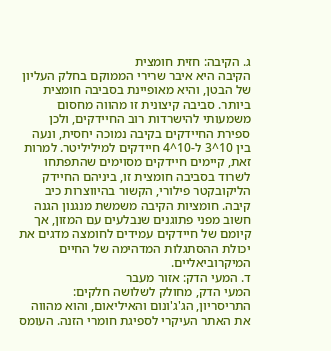ג. הקיבה: חזית חומצית
הקיבה היא איבר שרירי הממוקם בחלק העליון של הבטן, והיא מאופיינת בסביבה חומצית ביותר. סביבה קיצונית זו מהווה מחסום משמעותי להישרדות רוב החיידקים, ולכן ספירת החיידקים בקיבה נמוכה יחסית, ונעה בין 10^3 ל-10^4 חיידקים למיליליטר. למרות זאת, קיימים חיידקים מסוימים שהתפתחו לשרוד בסביבה חומצית זו, ביניהם החיידק הליקובקטר פילורי, הקשור בהיווצרות כיב קיבה. חומציות הקיבה משמשת מנגנון הגנה חשוב מפני פתוגנים שנבלעים עם המזון, אך קיומם של חיידקים עמידים לחומצה מדגים את יכולת ההסתגלות המדהימה של החיים המיקרוביאליים.
ד. המעי הדק: אזור מעבר
המעי הדק, מחולק לשלושה חלקים: התריסריון, הג'ג'ונום והאיליאום, והוא מהווה את האתר העיקרי לספיגת חומרי הזנה. העומס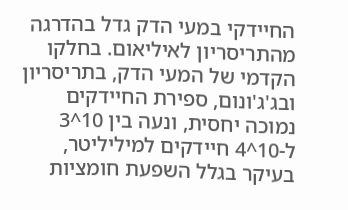החיידקי במעי הדק גדל בהדרגה מהתריסריון לאיליאום. בחלקו הקדמי של המעי הדק, בתריסריון ובג'ג'ונום, ספירת החיידקים נמוכה יחסית, ונעה בין 10^3 ל-10^4 חיידקים למיליליטר, בעיקר בגלל השפעת חומציות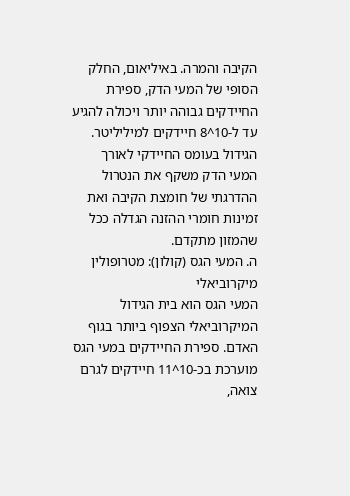הקיבה והמרה. באיליאום, החלק הסופי של המעי הדק, ספירת החיידקים גבוהה יותר ויכולה להגיע עד ל-10^8 חיידקים למיליליטר. הגידול בעומס החיידקי לאורך המעי הדק משקף את הנטרול ההדרגתי של חומצת הקיבה ואת זמינות חומרי ההזנה הגדלה ככל שהמזון מתקדם.
ה. המעי הגס (קולון): מטרופולין מיקרוביאלי
המעי הגס הוא בית הגידול המיקרוביאלי הצפוף ביותר בגוף האדם. ספירת החיידקים במעי הגס מוערכת בכ-10^11 חיידקים לגרם צואה,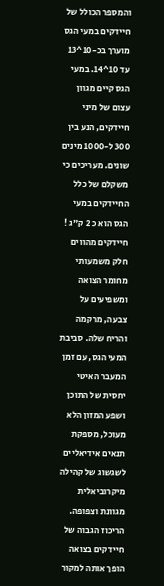והמספר הכולל של חיידקים במעי הגס מוערך בכ-10^13 עד 10^14. במעי הגס קיים מגוון עצום של מיני חיידקים, הנע בין 300 ל-1000 מינים שונים. מעריכים כי משקלם של כלל החיידקים במעי הגס הוא כ 2 ק"ג ! חיידקים מהווים חלק משמעותי מחומר הצואה ומשפיעים על צבעה, מרקמה והריח שלה. סביבת המעי הגס, עם זמן המעבר האיטי יחסית של התוכן ושפע המזון הלא מעוכל, מספקת תנאים אידיאליים לשגשוג של קהילה מיקרוביאלית מגוונת וצפופה. הריכוז הגבוה של חיידקים בצואה הופך אותה למקור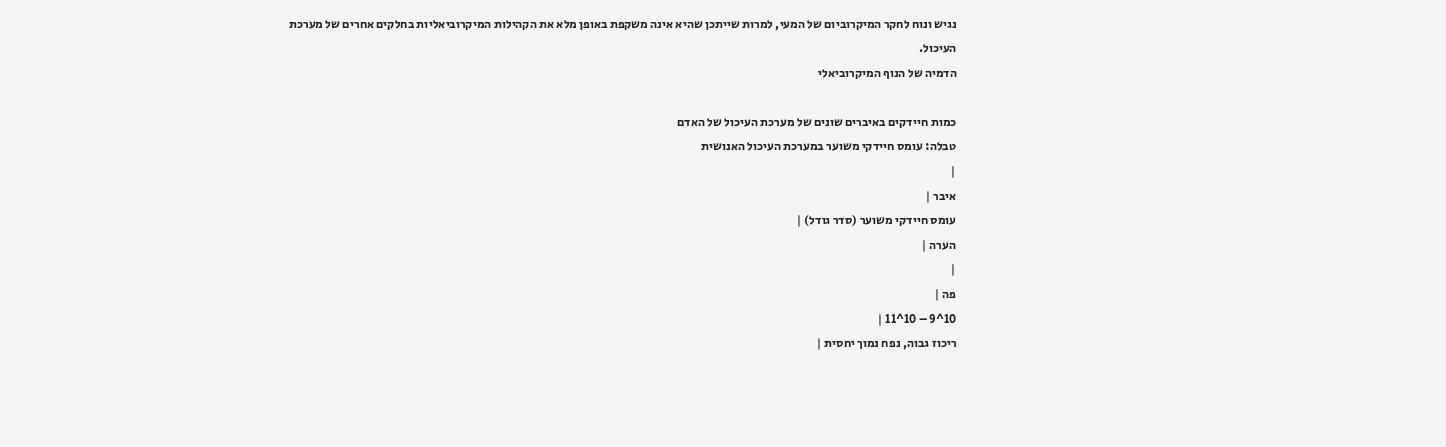נגיש ונוח לחקר המיקרוביום של המעי, למרות שייתכן שהיא אינה משקפת באופן מלא את הקהילות המיקרוביאליות בחלקים אחרים של מערכת העיכול.
הדמיה של הנוף המיקרוביאלי

כמות חיידקים באיברים שונים של מערכת העיכול של האדם
טבלה: עומס חיידקי משוער במערכת העיכול האנושית
|
איבר |
עומס חיידקי משוער (סדר גודל) |
הערה |
|
פה |
10^9 – 10^11 |
ריכוז גבוה, נפח נמוך יחסית |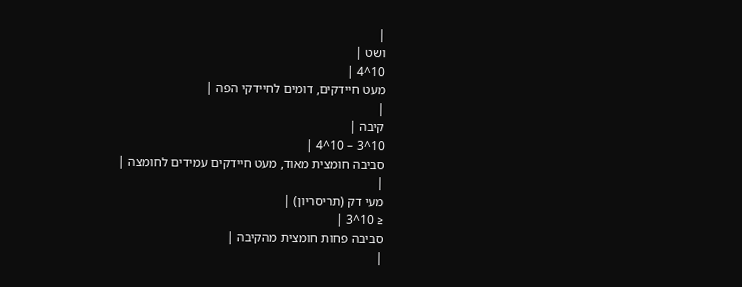|
ושט |
10^4 |
מעט חיידקים, דומים לחיידקי הפה |
|
קיבה |
10^3 – 10^4 |
סביבה חומצית מאוד, מעט חיידקים עמידים לחומצה |
|
מעי דק (תריסריון) |
≤ 10^3 |
סביבה פחות חומצית מהקיבה |
|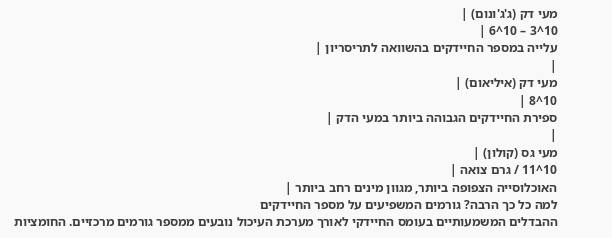מעי דק (ג'ג'ונום) |
10^3 – 10^6 |
עלייה במספר החיידקים בהשוואה לתריסריון |
|
מעי דק (איליאום) |
10^8 |
ספירת החיידקים הגבוהה ביותר במעי הדק |
|
מעי גס (קולון) |
10^11 / גרם צואה |
האוכלוסייה הצפופה ביותר, מגוון מינים רחב ביותר |
למה כל כך הרבה? גורמים המשפיעים על מספר החיידקים
ההבדלים המשמעותיים בעומס החיידקי לאורך מערכת העיכול נובעים ממספר גורמים מרכזיים. החומציות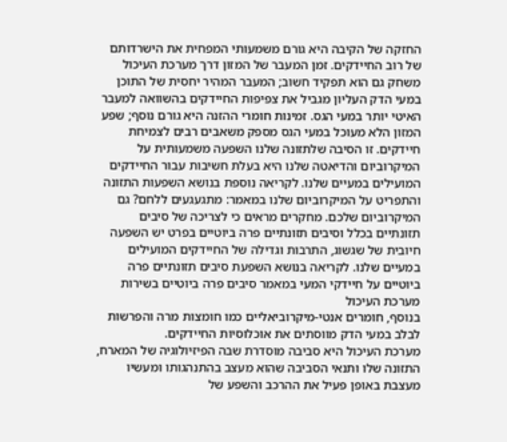החזקה של הקיבה היא גורם משמעותי המפחית את הישרדותם של רוב החיידקים. זמן המעבר של המזון דרך מערכת העיכול משחק גם הוא תפקיד חשוב; המעבר המהיר יחסית של התוכן במעי הדק העליון מגביל את צפיפות החיידקים בהשוואה למעבר האיטי יותר במעי הגס. זמינות חומרי ההזנה היא גורם נוסף; שפע המזון הלא מעוכל במעי הגס מספק משאבים רבים לצמיחת חיידקים. זו הסיבה שלתזונה שלנו השפעה משמעותית על המיקרוביום והדיאטה שלנו היא בעלת חשיבות עבור החיידקים המועילים במעיים שלנו. לקריאה נוספת בנושא השפעות התזונה והתפריט על המיקרוביום שלנו במאמר: מתגעגעים ללחם? גם המיקרוביום שלכם. מחקרים מראים כי לצריכה של סיבים תזונתיים בכלל וסיבים תזונתיים פרה ביוטיים בפרט יש השפעה חיובית של שגשוג, התרבות וגדילה של החיידקים המועילים במעיים שלנו. לקריאה בנושא השפעת סיבים תזונתיים פרה ביוטיים על חיידקי המעי במאמר סיבים פרה ביוטיים בשירות מערכת העיכול
בנוסף, חומרים אנטי-מיקרוביאליים כמו חומצות מרה והפרשות לבלב במעי הדק מווסתים את אוכלוסיות החיידקים.
מערכת העיכול היא סביבה מוסדרת שבה הפיזיולוגיה של המארח, התזונה שלו ותנאי הסביבה שהוא מעצב בהתנהגותו ומעשיו מעצבת באופן פעיל את ההרכב והשפע של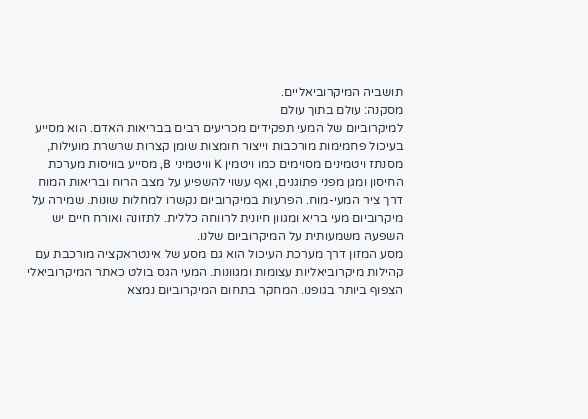תושביה המיקרוביאליים.
מסקנה: עולם בתוך עולם
למיקרוביום של המעי תפקידים מכריעים רבים בבריאות האדם. הוא מסייע בעיכול פחמימות מורכבות וייצור חומצות שומן קצרות שרשרת מועילות, מסנתז ויטמינים מסוימים כמו ויטמין K וויטמיני B, מסייע בוויסות מערכת החיסון ומגן מפני פתוגנים, ואף עשוי להשפיע על מצב הרוח ובריאות המוח דרך ציר המעי-מוח. הפרעות במיקרוביום נקשרו למחלות שונות. שמירה על מיקרוביום מעי בריא ומגוון חיונית לרווחה כללית. לתזונה ואורח חיים יש השפעה משמעותית על המיקרוביום שלנו.
מסע המזון דרך מערכת העיכול הוא גם מסע של אינטראקציה מורכבת עם קהילות מיקרוביאליות עצומות ומגוונות. המעי הגס בולט כאתר המיקרוביאלי הצפוף ביותר בגופנו. המחקר בתחום המיקרוביום נמצא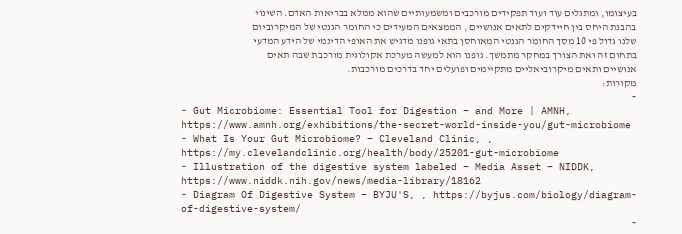בעיצומו, ומתגלים עוד ועוד תפקידים מורכבים ומשמעותיים שהוא ממלא בבריאות האדם. השינוי בהבנת היחס בין חיידקים לתאים אנושיים , הממצאים המעידים כי החומר הגנטי של המיקרוביום שלנו גדול פי 10 מסך החומר הגנטי המאוחסן בתאי גופנו מדגיש את האופי הדינמי של הידע המדעי בתחום זה ואת הצורך במחקר מתמשך. גופנו הוא למעשה מערכת אקולוגית מורכבת שבה תאים אנושיים ותאים מיקרוביאליים מתקיימים ופועלים יחד בדרכים מורכבות.
מקורות:
-
- Gut Microbiome: Essential Tool for Digestion – and More | AMNH, https://www.amnh.org/exhibitions/the-secret-world-inside-you/gut-microbiome
- What Is Your Gut Microbiome? – Cleveland Clinic, , https://my.clevelandclinic.org/health/body/25201-gut-microbiome
- Illustration of the digestive system labeled – Media Asset – NIDDK, https://www.niddk.nih.gov/news/media-library/18162
- Diagram Of Digestive System – BYJU'S, , https://byjus.com/biology/diagram-of-digestive-system/
-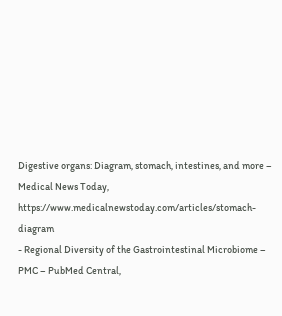Digestive organs: Diagram, stomach, intestines, and more – Medical News Today, https://www.medicalnewstoday.com/articles/stomach-diagram
- Regional Diversity of the Gastrointestinal Microbiome – PMC – PubMed Central,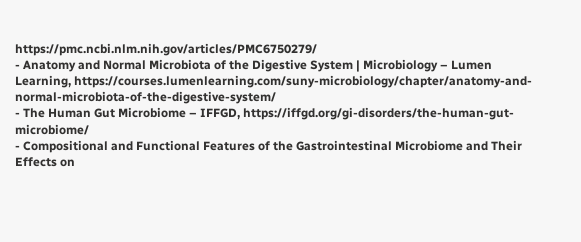https://pmc.ncbi.nlm.nih.gov/articles/PMC6750279/
- Anatomy and Normal Microbiota of the Digestive System | Microbiology – Lumen Learning, https://courses.lumenlearning.com/suny-microbiology/chapter/anatomy-and-normal-microbiota-of-the-digestive-system/
- The Human Gut Microbiome – IFFGD, https://iffgd.org/gi-disorders/the-human-gut-microbiome/
- Compositional and Functional Features of the Gastrointestinal Microbiome and Their Effects on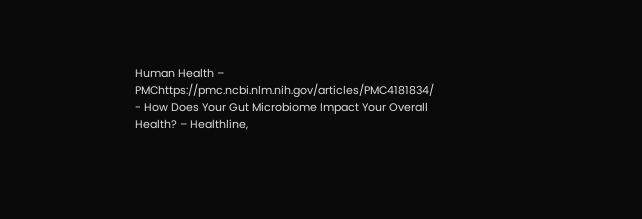Human Health – PMChttps://pmc.ncbi.nlm.nih.gov/articles/PMC4181834/
- How Does Your Gut Microbiome Impact Your Overall Health? – Healthline,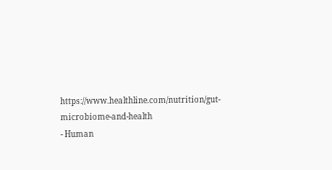https://www.healthline.com/nutrition/gut-microbiome-and-health
- Human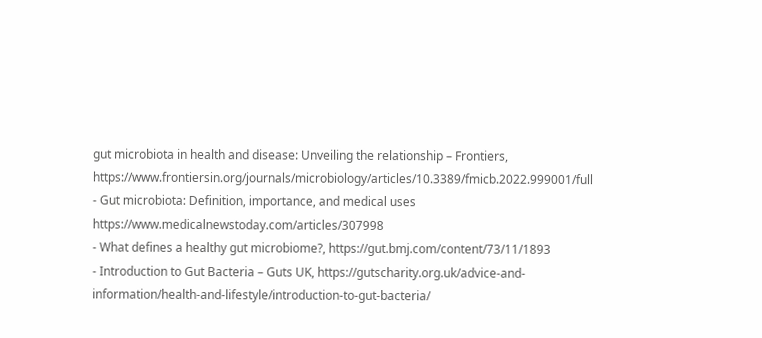gut microbiota in health and disease: Unveiling the relationship – Frontiers, https://www.frontiersin.org/journals/microbiology/articles/10.3389/fmicb.2022.999001/full
- Gut microbiota: Definition, importance, and medical uses https://www.medicalnewstoday.com/articles/307998
- What defines a healthy gut microbiome?, https://gut.bmj.com/content/73/11/1893
- Introduction to Gut Bacteria – Guts UK, https://gutscharity.org.uk/advice-and-information/health-and-lifestyle/introduction-to-gut-bacteria/